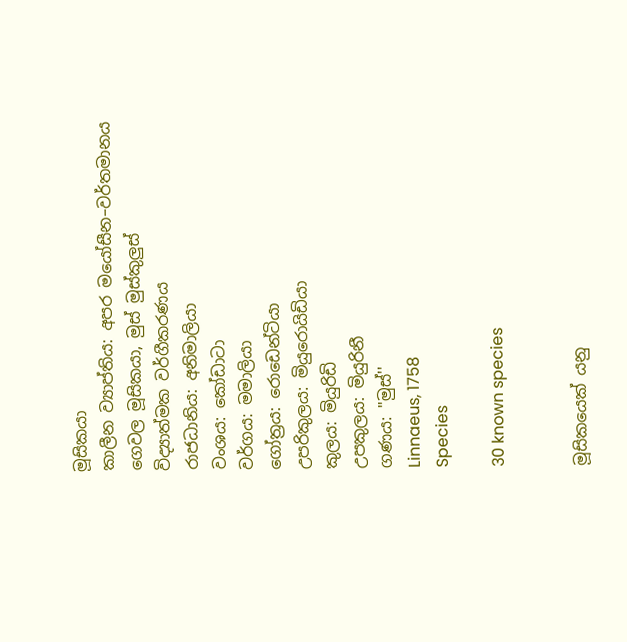මූසිකයා
කාලීන ව්‍යාප්තිය: අපර මයෝසීන–වර්තමානය
ගෙවල මූසිකයා, මුස් මුස්කුලුස්
විද්‍යාත්මක වර්ගීකරණය
රාජධානිය: අනිමාලියා
වංශය: කෝඩාටා
වර්ගය: මමාලියා
ගෝත්‍රය: රොඩෙන්ටියා
උපරිකුලය: මියුරොයිඩියා
කුලය: මියුරිඩි
උපකුලය: මියුරිනී
ගණය: ''මුස්''
Linnaeus, 1758
Species

30 known species


මූසිකයෙක් යනු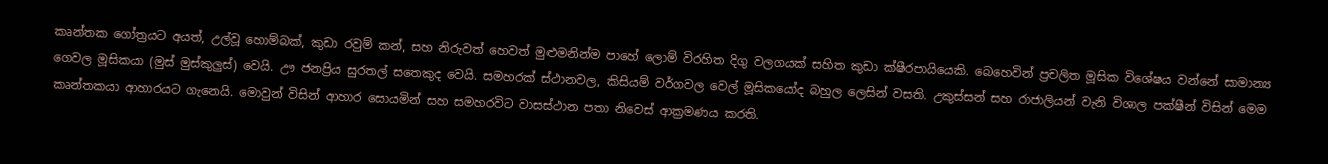කෘන්තක ගෝත්‍රයට අයත්, උල්වූ හොම්බක්, කුඩා රවුම් කන්, සහ නිරුවත් හෙවත් මුළුමනින්ම පාහේ ලොම් විරහිත දිගු වලගයක් සහිත කුඩා ක්ෂීරපායියෙකි. බෙහෙවින් ප්‍රචලිත මූසික විශේෂය වන්නේ සාමාන්‍ය ගෙවල මූසිකයා (මුස් මුස්කුලුස්) වෙයි. ඌ ජනප්‍රිය සුරතල් සතෙකුද වෙයි. සමහරක් ස්ථානවල, කිසියම් වර්ගවල වෙල් මූසිකයෝද බහුල ලෙසින් වසති. උකුස්සන් සහ රාජාලියන් වැනි විශාල පක්ෂීන් විසින් මෙම කෘන්තකයා ආහාරයට ගැනෙයි. මොවුන් විසින් ආහාර සොයමින් සහ සමහරවිට වාසස්ථාන පතා නිවෙස් ආක්‍රමණය කරති.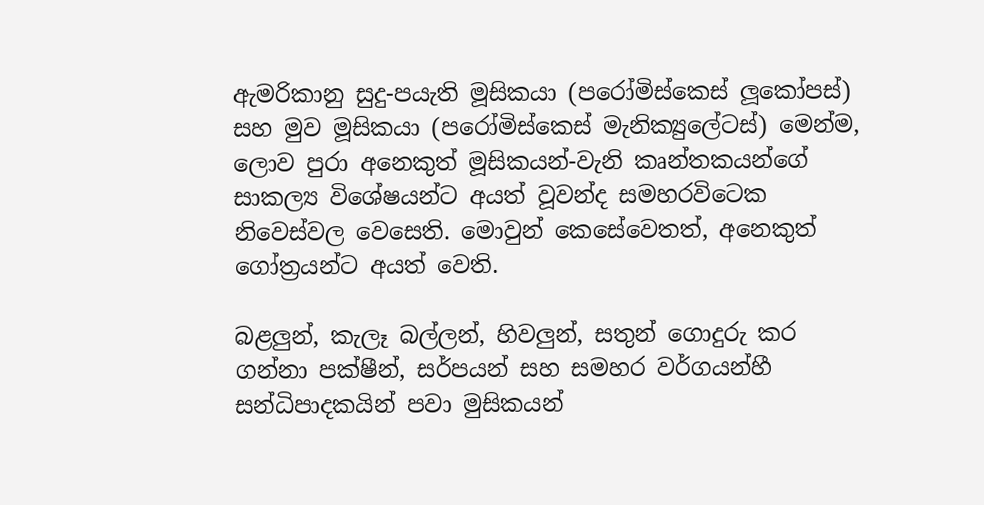ඇමරිකානු සුදු-පයැති මූසිකයා (පරෝමිස්කෙස් ලූකෝපස්) සහ මුව මූසිකයා (පරෝමිස්කෙස් මැනික්‍යුලේටස්) මෙන්ම, ලොව පුරා අනෙකුත් මූසිකයන්-වැනි කෘන්තකයන්ගේ සාකල්‍ය විශේෂයන්ට අයත් වූවන්ද සමහරවිටෙක නිවෙස්වල වෙසෙති. මොවුන් කෙසේවෙතත්, අනෙකුත් ගෝත්‍රයන්ට අයත් වෙති.

බළලුන්, කැලෑ බල්ලන්, හිවලුන්, සතුන් ගොදුරු කර ගන්නා පක්ෂීන්, සර්පයන් සහ සමහර වර්ගයන්හී සන්ධිපාදකයින් පවා මුසිකයන්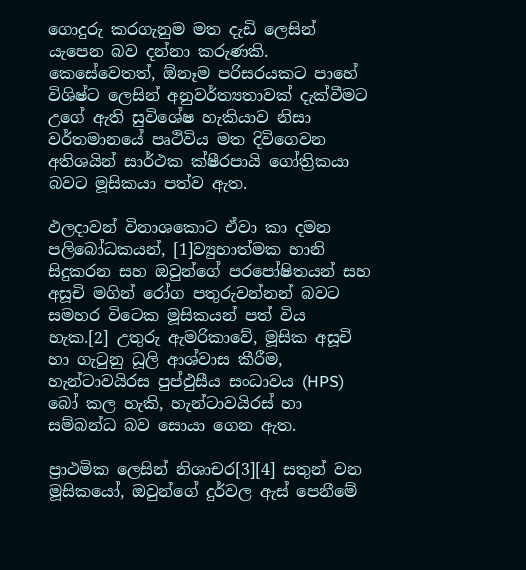ගොදුරු කරගැනුම මත දැඩි ලෙසින් යැපෙන බව දන්නා කරුණකි. කෙසේවෙතත්, ඕනෑම පරිසරයකට පාහේ විශිෂ්ට ලෙසින් අනුවර්ත්‍යතාවක් දැක්වීමට උගේ ඇති සුවිශේෂ හැකියාව නිසා වර්තමානයේ පෘථිවිය මත දිවිගෙවන අතිශයින් සාර්ථක ක්ෂීරපායි ගෝත්‍රිකයා බවට මූසිකයා පත්ව ඇත.

ඵලදාවන් විනාශකොට ඒවා කා දමන පලිබෝධකයන්, [1]ව්‍යුහාත්මක හානි සිදුකරන සහ ඔවුන්ගේ පරපෝෂිතයන් සහ අසූචි මගින් රෝග පතුරුවන්නන් බවට සමහර විටෙක මූසිකයන් පත් විය හැක.[2] උතුරු ඇමරිකාවේ, මූසික අසූචි හා ගැටුනු ධූලි ආශ්වාස කීරීම, හැන්ටාවයිරස පුප්ඵුසීය සංධාවය (HPS) බෝ කල හැකි, හැන්ටාවයිරස් හා සම්බන්ධ බව සොයා ගෙන ඇත.

ප්‍රාථමික ලෙසින් නිශාචර[3][4] සතුන් වන මූසිකයෝ, ඔවුන්ගේ දුර්වල ඇස් පෙනීමේ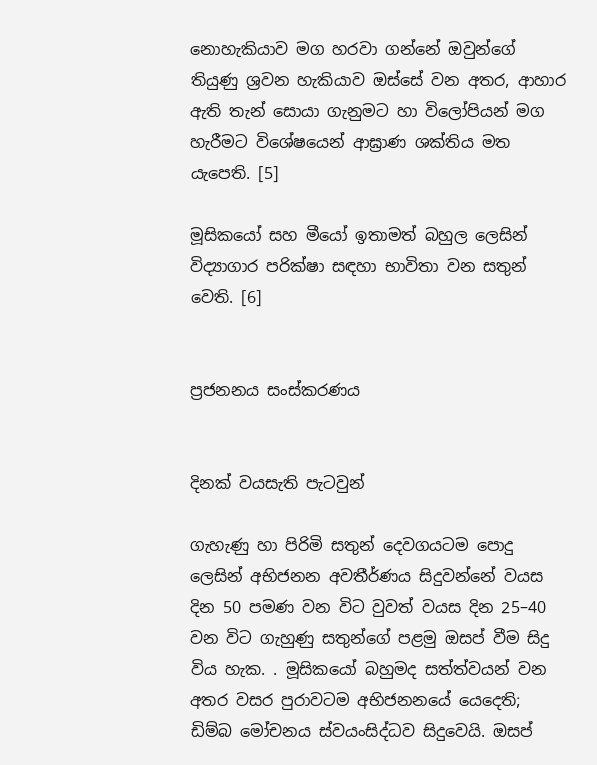නොහැකියාව මග හරවා ගන්නේ ඔවුන්ගේ තියුණු ශ්‍රවන හැකියාව ඔස්සේ වන අතර, ආහාර ඇති තැන් සොයා ගැනුමට හා විලෝපියන් මග හැරීමට විශේෂයෙන් ආඝ්‍රාණ ශක්තිය මත යැපෙති. [5]

මූසිකයෝ සහ මීයෝ ඉතාමත් බහුල ලෙසින් විද්‍යාගාර පරික්ෂා සඳහා භාවිතා වන සතුන් වෙති. [6]


ප්‍රජනනය සංස්කරණය


දිනක් වයසැති පැටවුන්

ගැහැණු හා පිරිමි සතුන් දෙවගයටම පොදු ලෙසින් අභිජනන අවතීර්ණය සිදුවන්නේ වයස දින 50 පමණ වන විට වුවත් වයස දින 25–40 වන විට ගැහුණු සතුන්ගේ පළමු ඔසප් වීම සිදු විය හැක. . මූසිකයෝ බහුමද සත්ත්වයන් වන අතර වසර පුරාවටම අභිජනනයේ යෙදෙති; ඩිම්බ මෝචනය ස්වයංසිද්ධව සිදුවෙයි. ඔසප්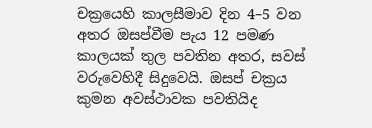චක්‍රයෙහි කාලසීමාව දින 4–5 වන අතර ඔසප්වීම පැය 12 පමණ කාලයක් තුල පවතින අතර, සවස් වරුවෙහිදී සිදුවෙයි. ඔසප් චක්‍රය කුමන අවස්ථාවක පවතියිද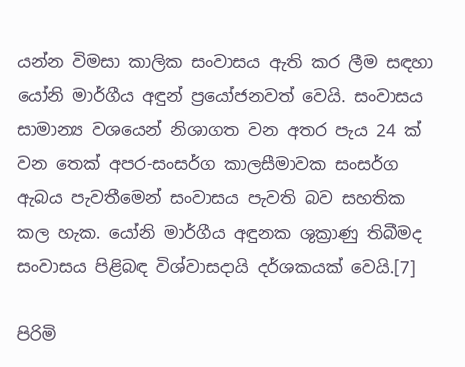යන්න විමසා කාලික සංවාසය ඇති කර ලීම සඳහා යෝනි මාර්ගීය අඳුන් ප්‍රයෝජනවත් වෙයි. සංවාසය සාමාන්‍ය වශයෙන් නිශාගත වන අතර පැය 24 ක් වන තෙක් අපර-සංසර්ග කාලසීමාවක සංසර්ග ඇබය පැවතීමෙන් සංවාසය පැවති බව සහතික කල හැක. යෝනි මාර්ගීය අඳුනක ශුක්‍රාණු තිබීමද සංවාසය පිළිබඳ විශ්වාසදායි දර්ශකයක් වෙයි.[7]

පිරිමි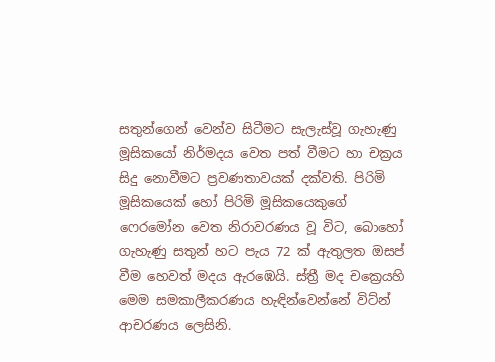සතුන්ගෙන් වෙන්ව සිටීමට සැලැස්වූ ගැහැණු මූසිකයෝ නිර්මදය වෙත පත් වීමට හා චක්‍රය සිදු නොවීමට ප්‍රවණතාවයක් දක්වති. පිරිමි මූසිකයෙක් හෝ පිරිමි මූසිකයෙකුගේ ෆෙරමෝන වෙත නිරාවරණය වූ විට, බොහෝ ගැහැණු සතුන් හට පැය 72 ක් ඇතුලත ඔසප් වීම හෙවත් මදය ඇරඹෙයි. ස්ත්‍රී මද චක්‍රෙයහි මෙම සමකාලීකරණය හැඳින්වෙන්නේ විට්න් ආචරණය ලෙසිනි.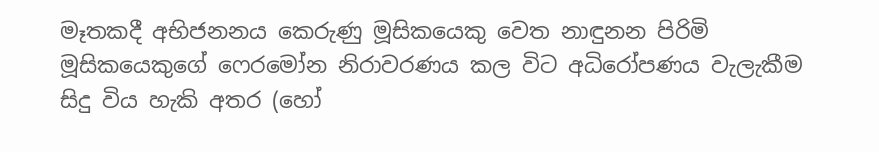මෑතකදී අභිජනනය කෙරුණු මූසිකයෙකු වෙත නාඳුනන පිරිමි මූසිකයෙකුගේ ෆෙරමෝන නිරාවරණය කල විට අධිරෝපණය වැලැකීම සිදු විය හැකි අතර (හෝ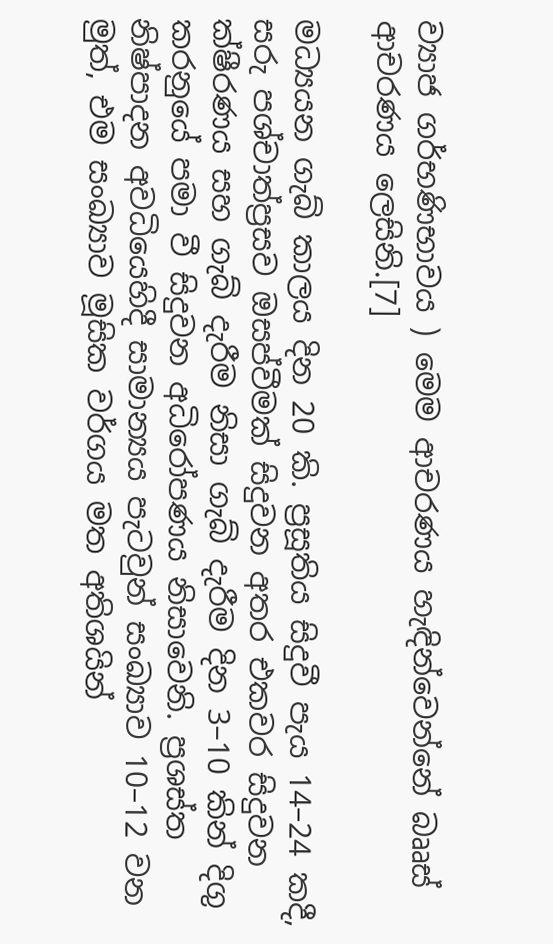ව්‍යාජ ගර්භණිභාවය ) මෙම ආචරණය හැඳින්වෙන්නේ බෲස් ආචරණය ලෙසිනි.[7]

මධ්‍යයන ගැබ් කාලය දින 20 කි. ප්‍රසූතිය සිදුවී පැය 14–24 කදී, සරු පශ්චාත්ප්‍රසව ඔසප්වීමක් සිදුවන අතර එකවර සිදුවන ක්ෂීරණය සහ ගැබ් දැරීම නිසා ගැබ් දැරීම දින 3–10 කින් දිගු කරනුයේ පමා වී සිදුවන අධිරෝපණය නිසාවෙනි. ප්‍රශස්ත නිෂ්පාදන අවධියෙහිදී සාමාන්‍යය පැටවුන් සංඛ්‍යාව 10–12 වන මුත්, එම සංඛ්‍යාව මූසික වර්ගය මත අතිශයින්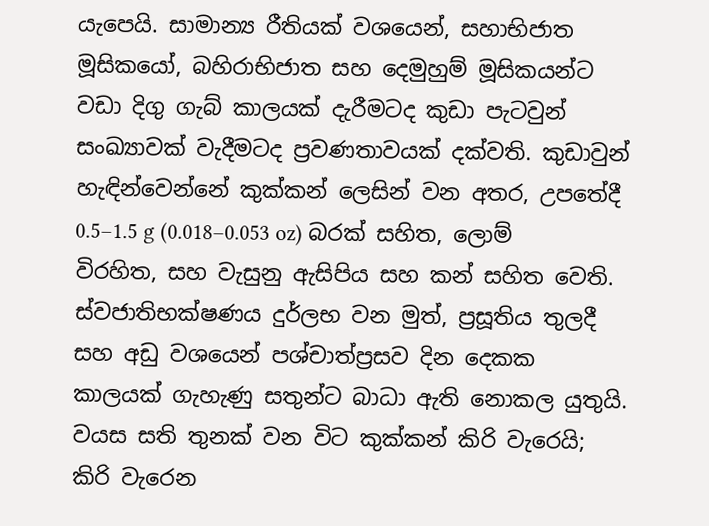යැපෙයි. සාමාන්‍ය රීතියක් වශයෙන්, සහාභිජාත මූසිකයෝ, බහිරාභිජාත සහ දෙමුහුම් මූසිකයන්ට වඩා දිගු ගැබ් කාලයක් දැරීමටද කුඩා පැටවුන් සංඛ්‍යාවක් වැදීමටද ප්‍රවණතාවයක් දක්වති. කුඩාවුන් හැඳින්වෙන්නේ කුක්කන් ලෙසින් වන අතර, උපතේදී 0.5–1.5 g (0.018–0.053 oz) බරක් සහිත, ලොම් විරහිත, සහ වැසුනු ඇසිපිය සහ කන් සහිත වෙති. ස්වජාතිභක්ෂණය දුර්ලභ වන මුත්, ප්‍රසූතිය තුලදී සහ අඩු වශයෙන් පශ්චාත්ප්‍රසව දින දෙකක කාලයක් ගැහැණු සතුන්ට බාධා ඇති නොකල යුතුයි. වයස සති තුනක් වන විට කුක්කන් කිරි වැරෙයි; කිරි වැරෙන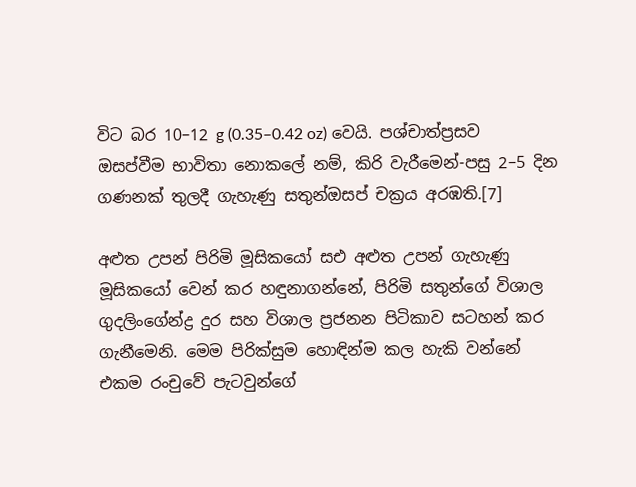විට බර 10–12 g (0.35–0.42 oz) වෙයි. පශ්චාත්ප්‍රසව ඔසප්වීම භාවිතා නොකලේ නම්, කිරි වැරීමෙන්-පසු 2–5 දින ගණනක් තුලදී ගැහැණු සතුන්ඔසප් චක්‍රය අරඹති.[7]

අළුත උපන් පිරිමි මූසිකයෝ සඑ අළුත උපන් ගැහැණු මූසිකයෝ වෙන් කර හඳුනාගන්නේ, පිරිමි සතුන්ගේ විශාල ගුදලිංගේන්ද්‍ර දුර සහ විශාල ප්‍රජනන පිටිකාව සටහන් කර ගැනීමෙනි. මෙම පිරික්සුම හොඳින්ම කල හැකි වන්නේ එකම රංචුවේ පැටවුන්ගේ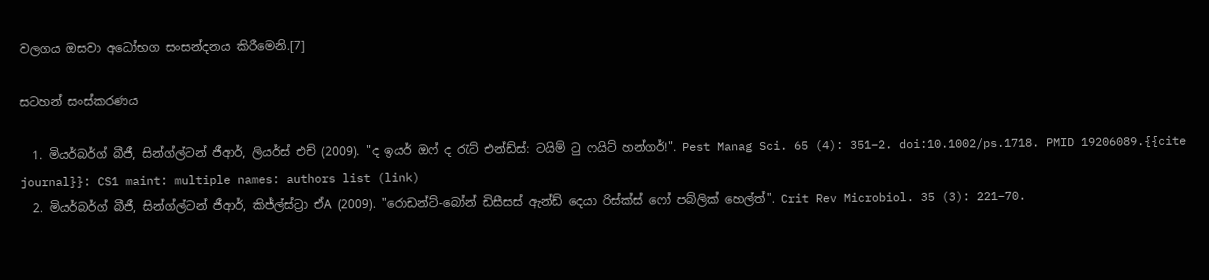වලගය ඔසවා අධෝභග සංසන්දනය කිරීමෙනි.[7]

සටහන් සංස්කරණය

  1. මියර්බර්ග් බීජී, සින්ග්ල්ටන් ජීආර්, ලියර්ස් එච් (2009). "ද ඉයර් ඔෆ් ද රැට් එන්ඩ්ස්: ටයිම් ටු ෆයිට් හන්ගර්!". Pest Manag Sci. 65 (4): 351–2. doi:10.1002/ps.1718. PMID 19206089.{{cite journal}}: CS1 maint: multiple names: authors list (link)
  2. මියර්බර්ග් බීජී, සින්ග්ල්ටන් ජීආර්, කිජ්ල්ස්ට්‍රා ඒA (2009). "රොඩන්ට්-බෝන් ඩිසීසස් ඇන්ඩ් දෙයා රිස්ක්ස් ෆෝ පබ්ලික් හෙල්ත්". Crit Rev Microbiol. 35 (3): 221–70.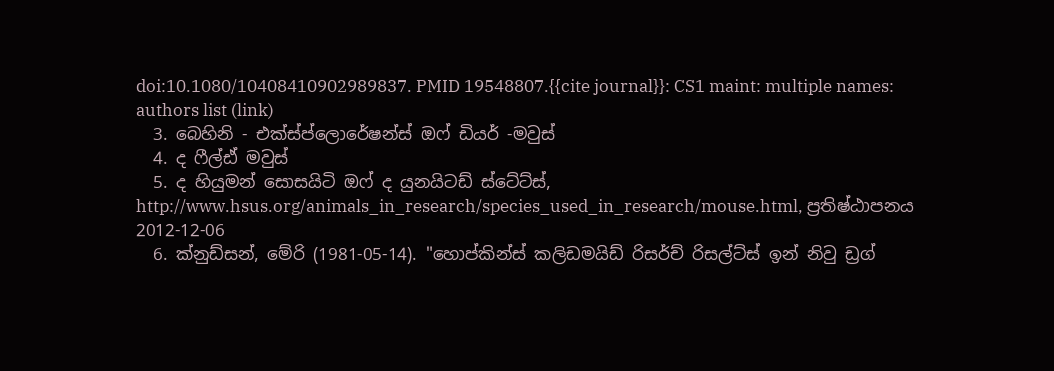doi:10.1080/10408410902989837. PMID 19548807.{{cite journal}}: CS1 maint: multiple names: authors list (link)
  3. බෙහිනි - එක්ස්ප්ලොරේෂන්ස් ඔෆ් ඩියර් -මවුස්
  4. ද ෆීල්ඪ් මවුස්
  5. ද හියුමන් සොසයිටි ඔෆ් ද යුනයිටඩ් ස්ටේට්ස්, http://www.hsus.org/animals_in_research/species_used_in_research/mouse.html, ප්‍රතිෂ්ඨාපනය 2012-12-06
  6. ක්නුඩ්සන්, මේරි (1981-05-14). "හොප්කින්ස් කලිඩමයිඩ් රිසර්ච් රිසල්ට්ස් ඉන් නිවු ඩ්‍රග්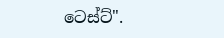ටෙස්ට්".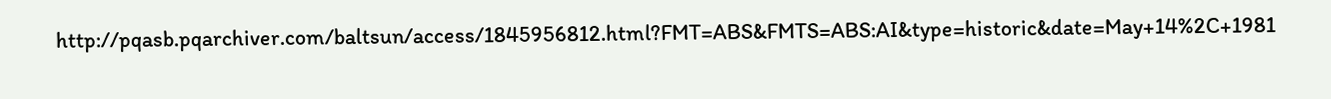http://pqasb.pqarchiver.com/baltsun/access/1845956812.html?FMT=ABS&FMTS=ABS:AI&type=historic&date=May+14%2C+1981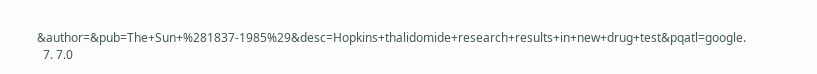&author=&pub=The+Sun+%281837-1985%29&desc=Hopkins+thalidomide+research+results+in+new+drug+test&pqatl=google.
  7. 7.0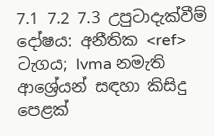7.1 7.2 7.3 උපුටාදැක්වීම් දෝෂය: අනීතික <ref> ටැගය; lvma නමැති ආශ්‍රේයන් සඳහා කිසිදු පෙළක්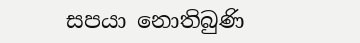සපයා නොතිබුණි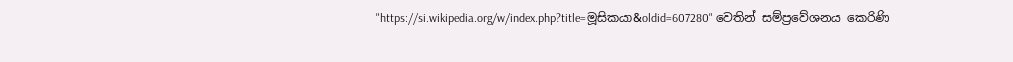"https://si.wikipedia.org/w/index.php?title=මූසිකයා&oldid=607280" වෙතින් සම්ප්‍රවේශනය කෙරිණි